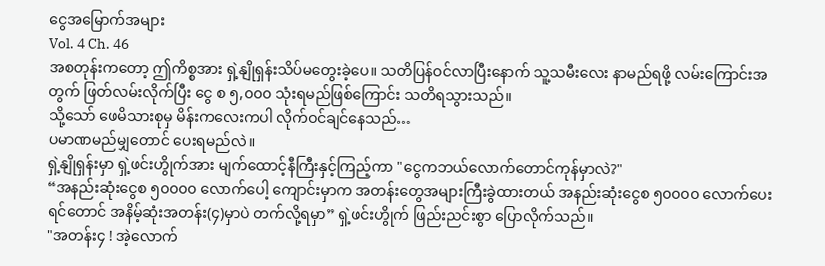ငွေအမြောက်အများ
Vol. 4 Ch. 46
အစတုန်းကတော့ ဤကိစ္စအား ရှဲ့နျိုရှန်းသိပ်မတွေးခဲ့ပေ။ သတိပြန်ဝင်လာပြီးနောက် သူ့သမီးလေး နာမည်ရဖို့ လမ်းကြောင်းအတွက် ဖြတ်လမ်းလိုက်ပြီး ငွေ စ ၅,၀၀၀ သုံးရမည်ဖြစ်ကြောင်း သတိရသွားသည်။
သို့သော် ဖေမိသားစုမှ မိန်းကလေးကပါ လိုက်ဝင်ချင်နေသည်…
ပမာဏမည်မျှတောင် ပေးရမည်လဲ။
ရှဲ့နျိုရှန်းမှာ ရှဲ့ဖင်းဟွိုက်အား မျက်ထောင့်နီကြီးနှင့်ကြည့်ကာ "ငွေကဘယ်လောက်တောင်ကုန်မှာလဲ?"
“အနည်းဆုံးငွေစ ၅၀၀၀၀ လောက်ပေါ့ ကျောင်းမှာက အတန်းတွေအများကြီးခွဲထားတယ် အနည်းဆုံးငွေစ ၅၀၀၀၀ လောက်ပေးရင်တောင် အနိမ့်ဆုံးအတန်း(၄)မှာပဲ တက်လို့ရမှာ” ရှဲ့ဖင်းဟွိုက် ဖြည်းညင်းစွာ ပြောလိုက်သည်။
"အတန်း၄ ! အဲ့လောက်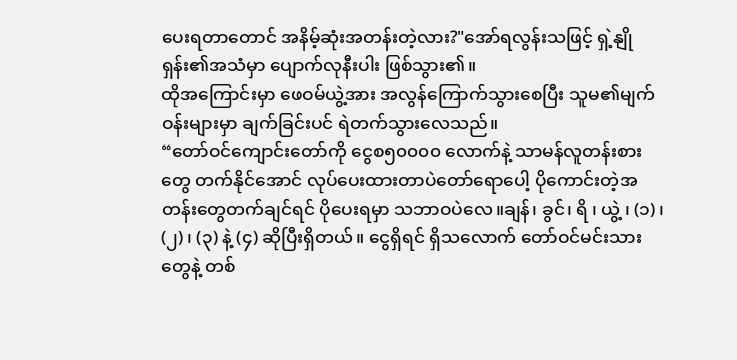ပေးရတာတောင် အနိမ့်ဆုံးအတန်းတဲ့လား?"အော်ရလွန်းသဖြင့် ရှဲ့နျိုရှန်း၏အသံမှာ ပျောက်လုနီးပါး ဖြစ်သွား၏။
ထိုအကြောင်းမှာ ဖေဝမ်ယွဲ့အား အလွန်ကြောက်သွားစေပြီး သူမ၏မျက်ဝန်းများမှာ ချက်ခြင်းပင် ရဲတက်သွားလေသည်။
“တော်ဝင်ကျောင်းတော်ကို ငွေစ၅၀၀၀၀ လောက်နဲ့ သာမန်လူတန်းစားတွေ တက်နိုင်အောင် လုပ်ပေးထားတာပဲတော်ရောပေါ့ ပိုကောင်းတဲ့အတန်းတွေတက်ချင်ရင် ပိုပေးရမှာ သဘာဝပဲလေ။ချန်၊ ခွင်၊ ရိ ၊ ယွဲ့ ၊ (၁) ၊ (၂) ၊ (၃) နဲ့ (၄) ဆိုပြီးရှိတယ်။ ငွေရှိရင် ရှိသလောက် တော်ဝင်မင်းသားတွေနဲ့ တစ်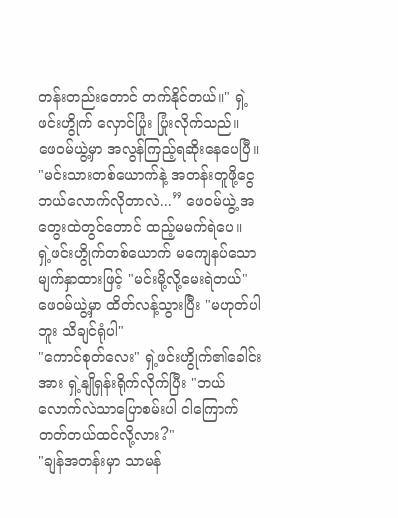တန်းတည်းတောင် တက်နိုင်တယ်။" ရှဲ့ဖင်းဟွိုက် လှောင်ပြုံး ပြုံးလိုက်သည်။
ဖေဝမ်ယွဲ့မှာ အလွန်ကြည့်ရဆိုးနေပေပြီ။
"မင်းသားတစ်ယောက်နဲ့ အတန်းတူဖို့ငွေဘယ်လောက်လိုတာလဲ...” ဖေဝမ်ယွဲ့ အတွေးထဲတွင်တောင် ထည့်မမက်ရဲပေ။
ရှဲ့ဖင်းဟွိုက်တစ်ယောက် မကျေနပ်သောမျက်နှာထားဖြင့် "မင်းမို့လို့မေးရဲတယ်"
ဖေဝမ်ယွဲ့မှာ ထိတ်လန့်သွားပြီး "မဟုတ်ပါဘူး သိချင်ရုံပါ"
"ကောင်စုတ်လေး" ရှဲ့ဖင်းဟွိုက်၏ခေါင်းအား ရှဲ့နျိုရှန်းရိုက်လိုက်ပြီး "ဘယ်လောက်လဲသာပြောစမ်းပါ ငါကြောက်တတ်တယ်ထင်လို့လား?"
"ချန်အတန်းမှာ သာမန်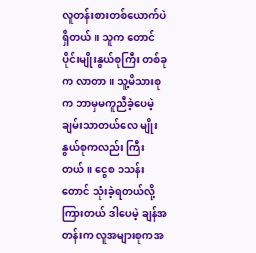လူတန်းစားတစ်ယောက်ပဲရှိတယ်။ သူက တောင်ပိုင်းမျိုးနွယ်စုကြီး တစ်ခုက လာတာ။ သူ့မိသားစုက ဘာမှမကူညီခဲ့ပေမဲ့ ချမ်းသာတယ်လေ မျိုးနွယ်စုကလည်း ကြီးတယ်။ ငွေစ ၁သန်း တောင် သုံးခဲ့ရတယ်လို့ ကြားတယ် ဒါပေမဲ့ ချန်အတန်းက လူအများစုကအ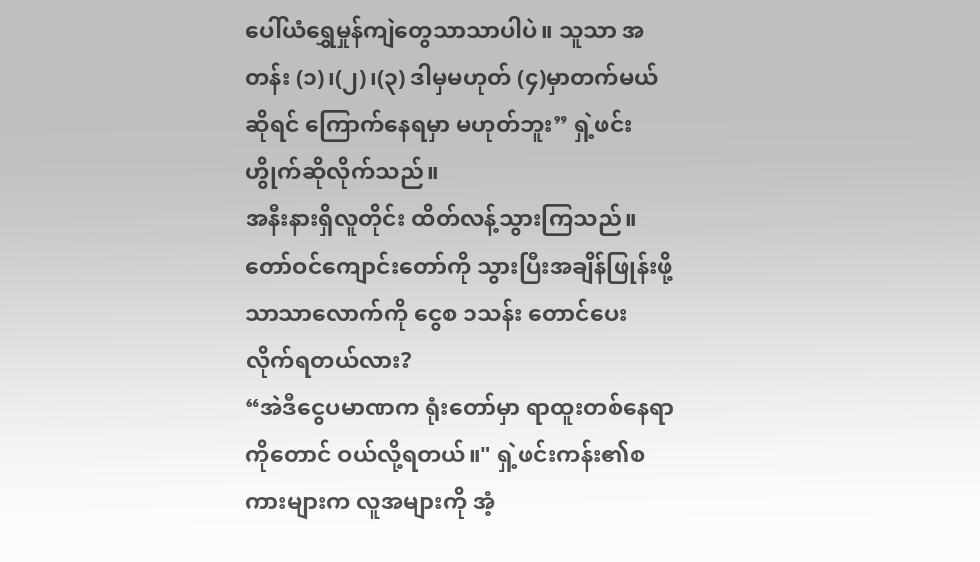ပေါ်ယံရွှေမှုန်ကျဲတွေသာသာပါပဲ။ သူသာ အတန်း (၁)၊(၂)၊(၃) ဒါမှမဟုတ် (၄)မှာတက်မယ်ဆိုရင် ကြောက်နေရမှာ မဟုတ်ဘူး” ရှဲ့ဖင်းဟွိုက်ဆိုလိုက်သည်။
အနီးနားရှိလူတိုင်း ထိတ်လန့်သွားကြသည်။
တော်ဝင်ကျောင်းတော်ကို သွားပြီးအချိန်ဖြုန်းဖို့သာသာလောက်ကို ငွေစ ၁သန်း တောင်ပေးလိုက်ရတယ်လား?
“အဲဒီငွေပမာဏက ရုံးတော်မှာ ရာထူးတစ်နေရာကိုတောင် ဝယ်လို့ရတယ်။" ရှဲ့ဖင်းကန်း၏စကားများက လူအများကို အံ့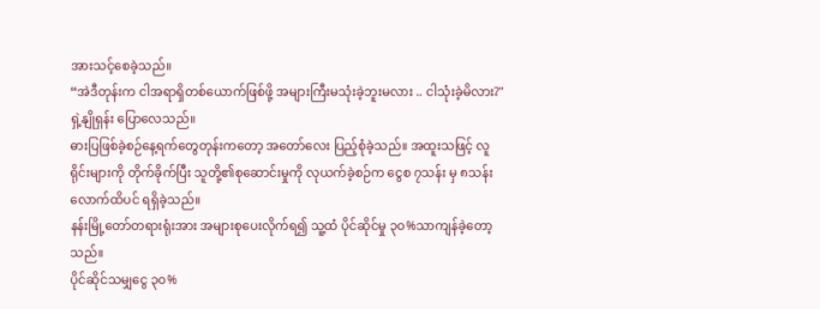အားသင့်စေခဲ့သည်။
“အဲဒီတုန်းက ငါအရာရှိတစ်ယောက်ဖြစ်ဖို့ အများကြီးမသုံးခဲ့ဘူးမလား .. ငါသုံးခဲ့မိလား?" ရှဲ့နျိုရှန်း ပြောလေသည်။
ဓားပြဖြစ်ခဲ့စဉ်နေ့ရက်တွေတုန်းကတော့ အတော်လေး ပြည့်စုံခဲ့သည်။ အထူးသဖြင့် လူရိုင်းများကို တိုက်ခိုက်ပြီး သူတို့၏စုဆောင်းမှုကို လုယက်ခဲ့စဉ်က ငွေစ ၇သန်း မှ ၈သန်း လောက်ထိပင် ရရှိခဲ့သည်။
နန်းမြို့တော်တရားရုံးအား အများစုပေးလိုက်ရ၍ သူ့ထံ ပိုင်ဆိုင်မှု ၃၀%သာကျန်ခဲ့တော့သည်။
ပိုင်ဆိုင်သမျှငွေ ၃၀%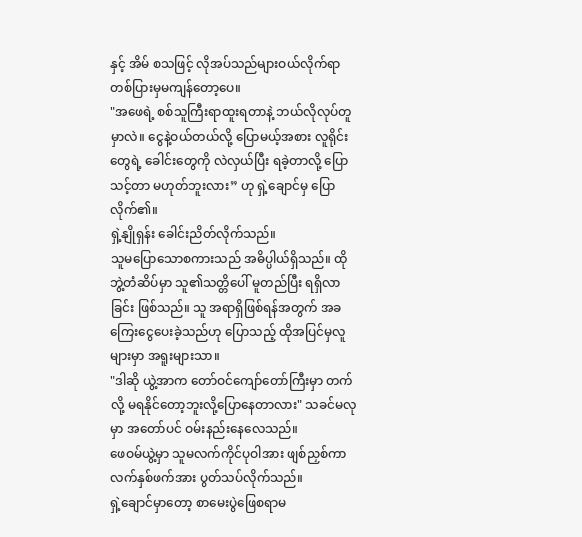နှင့် အိမ် စသဖြင့် လိုအပ်သည်များဝယ်လိုက်ရာ တစ်ပြားမှမကျန်တော့ပေ။
"အဖေရဲ့ စစ်သူကြီးရာထူးရတာနဲ့ ဘယ်လိုလုပ်တူမှာလဲ။ ငွေနဲ့ဝယ်တယ်လို့ ပြောမယ့်အစား လူရိုင်းတွေရဲ့ ခေါင်းတွေကို လဲလှယ်ပြီး ရခဲ့တာလို့ ပြောသင့်တာ မဟုတ်ဘူးလား” ဟု ရှဲ့ချောင်မှ ပြောလိုက်၏။
ရှဲ့နျိုရှန်း ခေါင်းညိတ်လိုက်သည်။
သူမပြောသောစကားသည် အဓိပ္ပါယ်ရှိသည်။ ထိုဘွဲ့တံဆိပ်မှာ သူ၏သတ္တိပေါ် မူတည်ပြီး ရရှိလာခြင်း ဖြစ်သည်။ သူ အရာရှိဖြစ်ရန်အတွက် အခကြေးငွေပေးခဲ့သည်ဟု ပြောသည့် ထိုအပြင်မှလူများမှာ အရူးများသာ။
"ဒါဆို ယွဲ့အာက တော်ဝင်ကျော်တော်ကြီးမှာ တက်လို့ မရနိုင်တော့ဘူးလို့ပြောနေတာလား" သခင်မလုမှာ အတော်ပင် ဝမ်းနည်းနေလေသည်။
ဖေဝမ်ယွဲ့မှာ သူမလက်ကိုင်ပုဝါအား ဖျစ်ညှစ်ကာ လက်နှစ်ဖက်အား ပွတ်သပ်လိုက်သည်။
ရှဲ့ချောင်မှာတော့ စာမေးပွဲဖြေစရာမ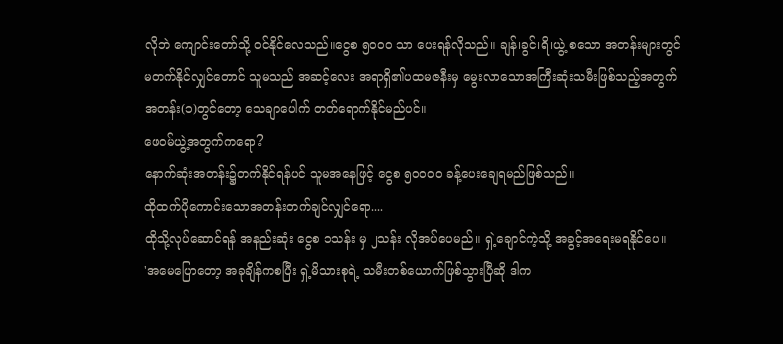လိုဘဲ ကျောင်းတော်သို့ ၀င်နိုင်လေသည်။ငွေစ ၅၀၀၀ သာ ပေးရန်လိုသည်။ ချန်၊ခွင်၊ရိ၊ယွဲ့ စသော အတန်းများတွင် မတက်နိုင်လျှင်တောင် သူမသည် အဆင့်လေး အရာရှိ၏ပထမဇနီးမှ မွေးလာသောအကြီးဆုံးသမီးဖြစ်သည့်အတွက် အတန်း(၁)တွင်တော့ သေချာပေါက် တတ်ရောက်နိုင်မည်ပင်။
ဖေဝမ်ယွဲ့အတွက်ကရော?
နောက်ဆုံးအတန်း၌တက်နိုင်ရန်ပင် သူမအနေဖြင့် ငွေစ ၅၀၀၀၀ ခန့်ပေးချေရမည်ဖြစ်သည်။
ထိုထက်ပိုကောင်းသောအတန်းတက်ချင်လျှင်ရော....
ထိုသို့လုပ်ဆောင်ရန် အနည်းဆုံး ငွေစ ၁သန်း မှ ၂သန်း လိုအပ်ပေမည်။ ရှဲ့ချောင်ကဲ့သို့ အခွင့်အရေးမရနိုင်ပေ။
'အမေပြောတော့ အခုချိန်ကစပြီး ရှဲ့မိသားစုရဲ့ သမီးတစ်ယောက်ဖြစ်သွားပြီဆို ဒါက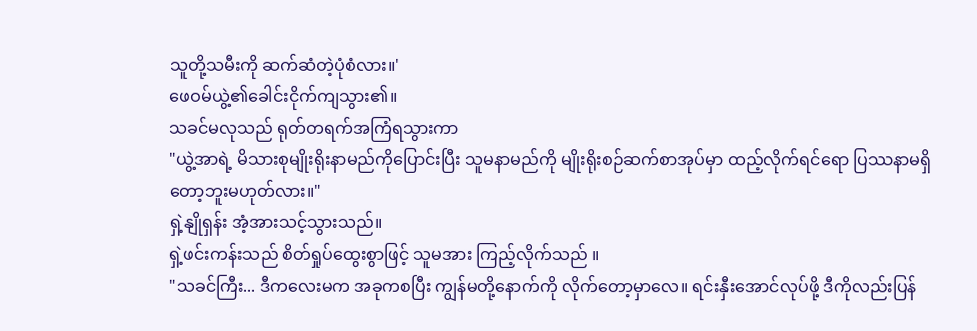သူတို့သမီးကို ဆက်ဆံတဲ့ပုံစံလား။'
ဖေဝမ်ယွဲ့၏ခေါင်းငိုက်ကျသွား၏။
သခင်မလုသည် ရုတ်တရက်အကြံရသွားကာ
"ယွဲ့အာရဲ့ မိသားစုမျိုးရိုးနာမည်ကိုပြောင်းပြီး သူမနာမည်ကို မျိုးရိုးစဉ်ဆက်စာအုပ်မှာ ထည့်လိုက်ရင်ရော ပြဿနာမရှိတော့ဘူးမဟုတ်လား။"
ရှဲ့နျိုရှန်း အံ့အားသင့်သွားသည်။
ရှဲ့ဖင်းကန်းသည် စိတ်ရှုပ်ထွေးစွာဖြင့် သူမအား ကြည့်လိုက်သည် ။
"သခင်ကြီး... ဒီကလေးမက အခုကစပြီး ကျွန်မတို့နောက်ကို လိုက်တော့မှာလေ။ ရင်းနှီးအောင်လုပ်ဖို့ ဒီကိုလည်းပြန်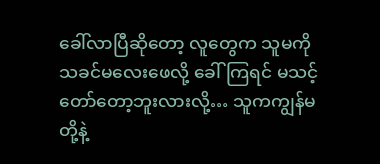ခေါ်လာပြီဆိုတော့ လူတွေက သူမကို သခင်မလေးဖေလို့ ခေါ်ကြရင် မသင့်တော်တော့ဘူးလားလို့… သူကကျွန်မတို့နဲ့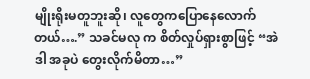မျိုးရိုးမတူဘူးဆို၊ လူတွေကပြောနေလောက်တယ်….” သခင်မလု က စိတ်လှုပ်ရှားစွာဖြင့် “အဲဒါ အခုပဲ တွေးလိုက်မိတာ…”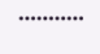•••••••••••